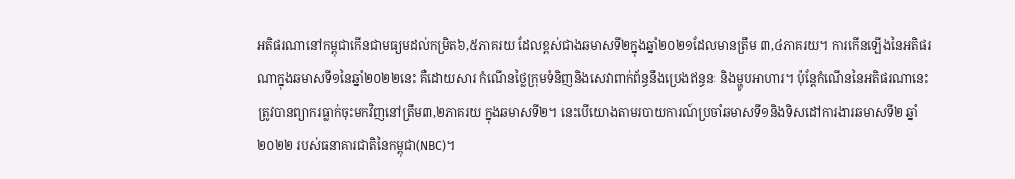អតិផរណានៅកម្ពុជាកើនជាមធ្យមដល់កម្រិត៦,៥ភាគរយ ដែលខ្ពស់ជាងឆមាសទី២ក្នុងឆ្នាំ២០២១ដែលមានត្រឹម ៣,៤ភាគរយ។ ការកើនឡើងនៃអតិផរណាក្នុងឆមាសទី១នៃឆ្នាំ២០២២នេះ គឺដោយសារ កំណើនថ្លៃក្រុមទំនិញនិងសេវាពាក់ព័ន្ធនឹងប្រេងឥន្ធនៈ និងម្ហូបអាហារ។ ប៉ុន្តែកំណើននៃអតិផរណានេះត្រូវបានព្យាករធ្លាក់ចុះមកវិញនៅត្រឹម៣,២ភាគរយ ក្នុងឆមាសទី២។ នេះបើយោងតាមរបាយការណ៍ប្រចាំឆមាសទី១និងទិសដៅការងារឆមាសទី២ ឆ្នាំ២០២២ របស់ធនាគារជាតិនៃកម្ពុជា(NBC)។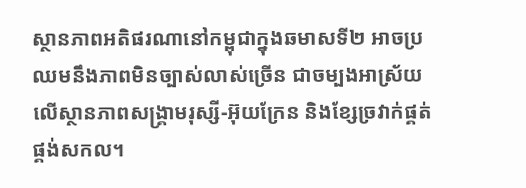ស្ថានភាពអតិផរណានៅកម្ពុជាក្នុងឆមាសទី២ អាចប្រឈមនឹងភាពមិនច្បាស់លាស់ច្រើន ជាចម្បងអាស្រ័យលើស្ថានភាពសង្គ្រាមរុស្សី-អ៊ុយក្រែន និងខ្សែច្រវាក់ផ្គត់ផ្គង់សកល។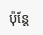ប៉ុន្តែ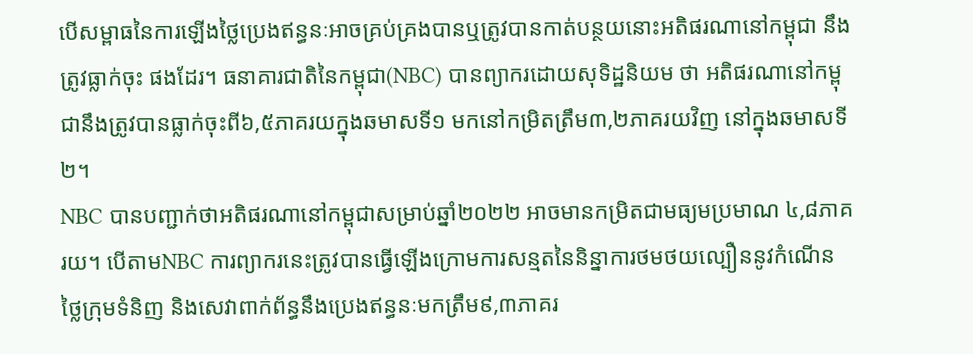បើសម្ពាធនៃការឡើងថ្លៃប្រេងឥន្ធនៈអាចគ្រប់គ្រងបានឬត្រូវបានកាត់បន្ថយនោះអតិផរណានៅកម្ពុជា នឹងត្រូវធ្លាក់ចុះ ផងដែរ។ ធនាគារជាតិនៃកម្ពុជា(NBC) បានព្យាករដោយសុទិដ្ឋនិយម ថា អតិផរណានៅកម្ពុជានឹងត្រូវបានធ្លាក់ចុះពី៦,៥ភាគរយក្នុងឆមាសទី១ មកនៅកម្រិតត្រឹម៣,២ភាគរយវិញ នៅក្នុងឆមាសទី២។
NBC បានបញ្ជាក់ថាអតិផរណានៅកម្ពុជាសម្រាប់ឆ្នាំ២០២២ អាចមានកម្រិតជាមធ្យមប្រមាណ ៤,៨ភាគរយ។ បើតាមNBC ការព្យាករនេះត្រូវបានធ្វើឡើងក្រោមការសន្មតនៃនិន្នាការថមថយល្បឿននូវកំណើនថ្លៃក្រុមទំនិញ និងសេវាពាក់ព័ន្ធនឹងប្រេងឥន្ធនៈមកត្រឹម៩,៣ភាគរ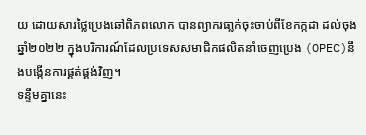យ ដោយសារថ្លៃប្រេងឆៅពិភពលោក បានព្យាករធា្លក់ចុះចាប់ពីខែកក្កដា ដល់ចុងឆ្នាំ២០២២ ក្នុងបរិការណ៍ដែលប្រទេសសមាជិកផលិតនាំចេញប្រេង (OPEC)នឹងបង្កើនការផ្គត់ផ្គង់វិញ។
ទន្ទឹមគ្នានេះ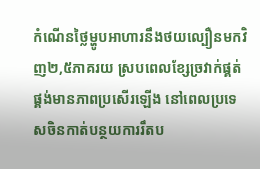កំណើនថ្លៃម្ហូបអាហារនឹងថយល្បឿនមកវិញ២,៥ភាគរយ ស្របពេលខ្សែច្រវាក់ផ្គត់ផ្គង់មានភាពប្រសើរឡើង នៅពេលប្រទេសចិនកាត់បន្ថយការរឹតប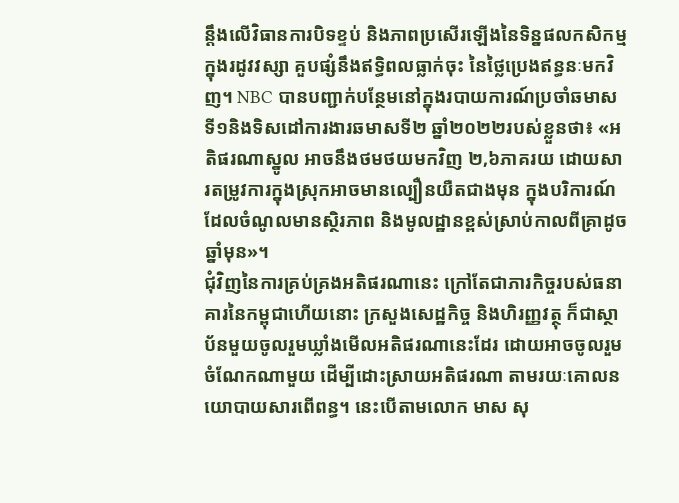ន្តឹងលើវិធានការបិទខ្ទប់ និងភាពប្រសើរឡើងនៃទិន្នផលកសិកម្មក្នុងរដូវវស្សា គួបផ្សំនឹងឥទ្ធិពលធ្លាក់ចុះ នៃថ្លៃប្រេងឥន្ធនៈមកវិញ។ NBC បានបញ្ជាក់បន្ថែមនៅក្នុងរបាយការណ៍ប្រចាំឆមាសទី១និងទិសដៅការងារឆមាសទី២ ឆ្នាំ២០២២របស់ខ្លួនថា៖ «អតិផរណាស្នូល អាចនឹងថមថយមកវិញ ២,៦ភាគរយ ដោយសារតម្រូវការក្នុងស្រុកអាចមានល្បឿនយឺតជាងមុន ក្នុងបរិការណ៍ដែលចំណូលមានស្ថិរភាព និងមូលដ្ឋានខ្ពស់ស្រាប់កាលពីគ្រាដូចឆ្នាំមុន»។
ជុំវិញនៃការគ្រប់គ្រងអតិផរណានេះ ក្រៅតែជាភារកិច្ចរបស់ធនាគារនៃកម្ពុជាហើយនោះ ក្រសួងសេដ្ឋកិច្ច និងហិរញ្ញវត្ថុ ក៏ជាស្ថាប័នមួយចូលរួមឃ្លាំងមើលអតិផរណានេះដែរ ដោយអាចចូលរួមចំណែកណាមួយ ដើម្បីដោះស្រាយអតិផរណា តាមរយៈគោលនយោបាយសារពើពន្ធ។ នេះបើតាមលោក មាស សុ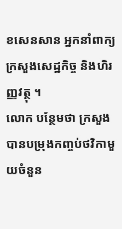ខសេនសាន អ្នកនាំពាក្យក្រសួងសេដ្ឋកិច្ច និងហិរញ្ញវត្ថុ ។
លោក បន្ថែមថា ក្រសួង បានបម្រុងកញ្ចប់ថវិកាមួយចំនួន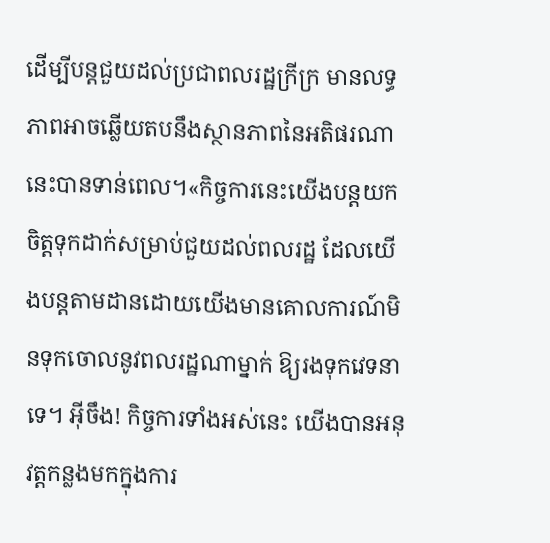ដើម្បីបន្តជួយដល់ប្រជាពលរដ្ឋក្រីក្រ មានលទ្ធភាពអាចឆ្លើយតបនឹងស្ថានភាពនៃអតិផរណានេះបានទាន់ពេល។«កិច្ចការនេះយើងបន្តយកចិត្តទុកដាក់សម្រាប់ជួយដល់ពលរដ្ឋ ដែលយើងបន្តតាមដានដោយយើងមានគោលការណ៍មិនទុកចោលនូវពលរដ្ឋណាម្នាក់ ឱ្យរងទុកវេទនាទេ។ អ៊ីចឹង! កិច្ចការទាំងអស់នេះ យើងបានអនុវត្តកន្លងមកក្នុងការ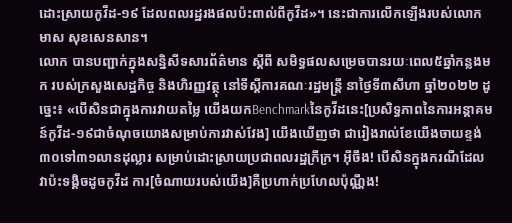ដោះស្រាយកូវីដ-១៩ ដែលពលរដ្ឋរងផលប៉ះពាល់ពីកូវីដ»។ នេះជាការលើកឡើងរបស់លោក មាស សុខសេនសាន។
លោក បានបញ្ជាក់ក្នុងសន្និសីទសារព័ត៌មាន ស្ដីពី សមិទ្ធផលសម្រេចបានរយៈពេល៥ឆ្នាំកន្លងមក របស់ក្រសួងសេដ្ឋកិច្ច និងហិរញ្ញវត្ថុ នៅទីស្តីការគណៈរដ្ឋមន្រ្តី នាថ្ងៃទី៣សីហា ឆ្នាំ២០២២ ដូច្នេះ៖ «បើសិនជាក្នុងការវាយតម្លៃ យើងយកBenchmarkនៃកូវីដនេះ[ប្រសិទ្ធភាពនៃការអន្តាគមន៍កូវីដ-១៩ជាចំណុចយោងសម្រាប់ការវាស់វែង] យើងឃើញថា ជារៀងរាល់ខែយើងចាយខ្ទង់៣០ទៅ៣១លានដុល្លារ សម្រាប់ដោះស្រាយប្រជាពលរដ្ឋក្រីក្រ។ អ៊ីចឹង! បើសិនក្នុងករណីដែលវាប៉ះទង្គិចដូចកូវីដ ការ[ចំណាយរបស់យើង]គឺប្រហាក់ប្រហែលប៉ុណ្ណឹង!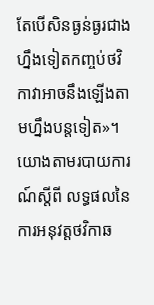តែបើសិនធ្ងន់ធ្ងរជាងហ្នឹងទៀតកញ្ចប់ថវិកាវាអាចនឹងឡើងតាមហ្នឹងបន្តទៀត»។
យោងតាមរបាយការណ៍ស្តីពី លទ្ធផលនៃការអនុវត្តថវិកាឆ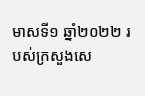មាសទី១ ឆ្នាំ២០២២ របស់ក្រសួងសេ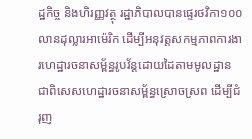ដ្ឋកិច្ច និងហិរញ្ញវត្ថុ រដ្ឋាភិបាលបានផ្ទេរថវិកា១០០លានដុល្លារអាម៉េរិក ដើម្បីអនុវត្តសកម្មភាពការងារហេដ្ឋារចនាសម្ព័ន្ធរូបវ័ន្តដោយដៃតាមមូលដ្ឋាន ជាពិសេសហេដ្ឋារចនាសម្ព័ន្ធស្រោចស្រព ដើម្បីជំរុញ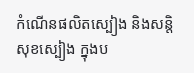កំណើនផលិតស្បៀង និងសន្តិសុខស្បៀង ក្នុងប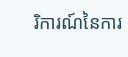រិការណ៍នៃការ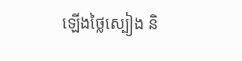ឡើងថ្លៃស្បៀង និ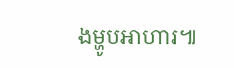ងម្ហូបអាហារ៕